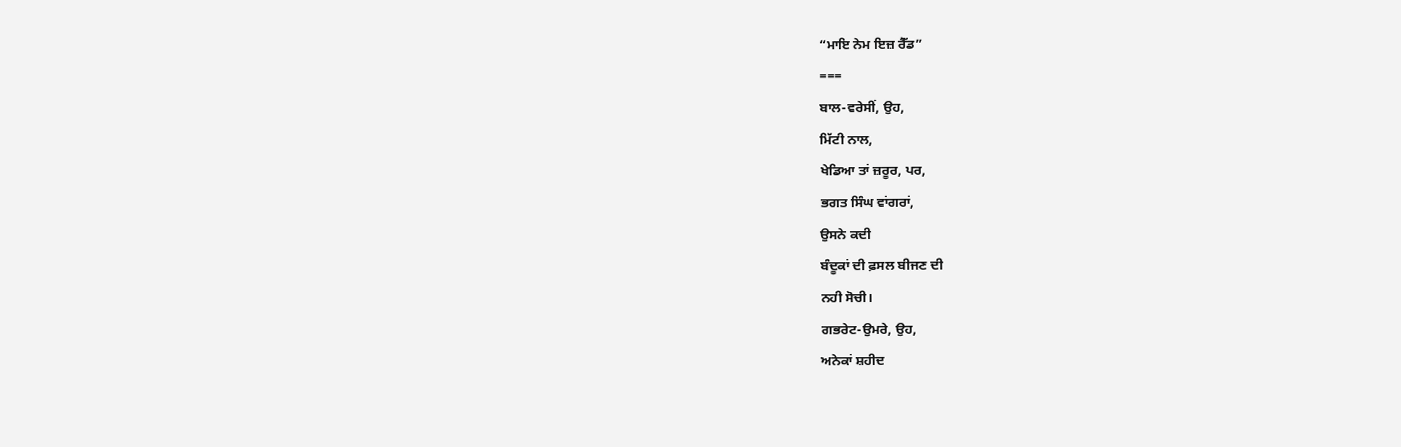“ਮਾਇ ਨੇਮ ਇਜ਼ ਰੈੱਡ”
===
ਬਾਲ-ਵਰੇਸੀਂ, ਉਹ,
ਮਿੱਟੀ ਨਾਲ,
ਖੇਡਿਆ ਤਾਂ ਜ਼ਰੂਰ, ਪਰ,
ਭਗਤ ਸਿੰਘ ਵਾਂਗਰਾਂ,
ਉਸਨੇ ਕਦੀ
ਬੰਦੂਕਾਂ ਦੀ ਫ਼ਸਲ ਬੀਜਣ ਦੀ
ਨਹੀ ਸੋਚੀ।
ਗਭਰੇਟ-ਉਮਰੇ, ਉਹ,
ਅਨੇਕਾਂ ਸ਼ਹੀਦ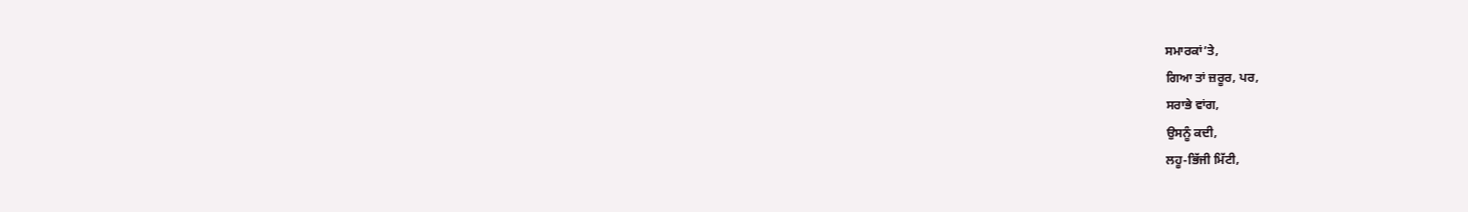ਸਮਾਰਕਾਂ’ਤੇ,
ਗਿਆ ਤਾਂ ਜ਼ਰੂਰ, ਪਰ,
ਸਰਾਭੇ ਵਾਂਗ,
ਉਸਨੂੰ ਕਦੀ,
ਲਹੂ-ਭਿੱਜੀ ਮਿੱਟੀ,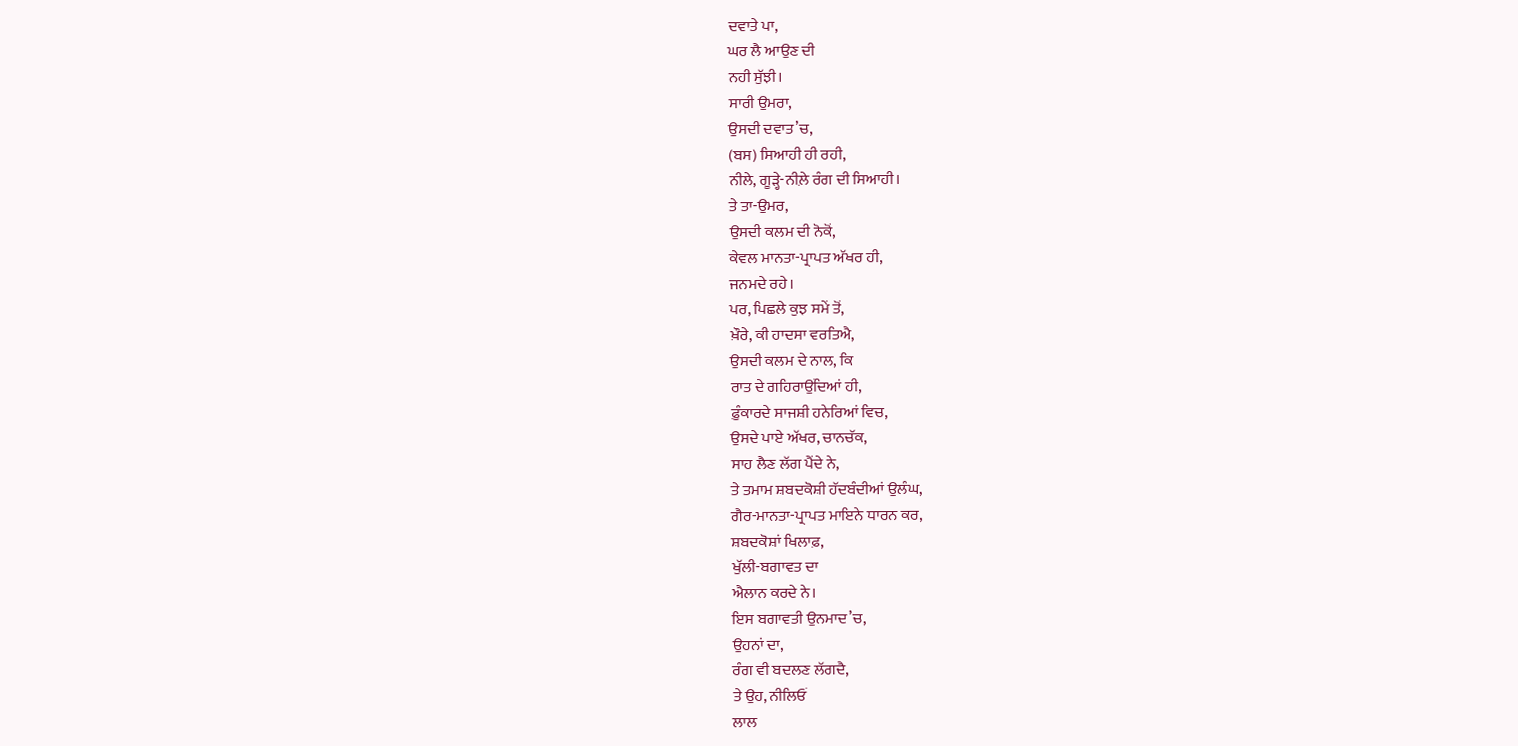ਦਵਾਤੇ ਪਾ,
ਘਰ ਲੈ ਆਉਣ ਦੀ
ਨਹੀ ਸੁੱਝੀ।
ਸਾਰੀ ਉਮਰਾ,
ਉਸਦੀ ਦਵਾਤ’ਚ,
(ਬਸ) ਸਿਆਹੀ ਹੀ ਰਹੀ,
ਨੀਲੇ, ਗੂੜ੍ਹੇ-ਨੀਲ਼ੇ ਰੰਗ ਦੀ ਸਿਆਹੀ।
ਤੇ ਤਾ-ਉਮਰ,
ਉਸਦੀ ਕਲਮ ਦੀ ਨੋਕੋਂ,
ਕੇਵਲ ਮਾਨਤਾ-ਪ੍ਰਾਪਤ ਅੱਖਰ ਹੀ,
ਜਨਮਦੇ ਰਹੇ।
ਪਰ, ਪਿਛਲੇ ਕੁਝ ਸਮੇਂ ਤੋਂ,
ਖ਼ੌਰੇ, ਕੀ ਹਾਦਸਾ ਵਰਤਿਐ,
ਉਸਦੀ ਕਲਮ ਦੇ ਨਾਲ, ਕਿ
ਰਾਤ ਦੇ ਗਹਿਰਾਉਂਦਿਆਂ ਹੀ,
ਫ਼ੁੰਕਾਰਦੇ ਸਾਜਸ਼ੀ ਹਨੇਰਿਆਂ ਵਿਚ,
ਉਸਦੇ ਪਾਏ ਅੱਖਰ, ਚਾਨਚੱਕ,
ਸਾਹ ਲੈਣ ਲੱਗ ਪੈਂਦੇ ਨੇ,
ਤੇ ਤਮਾਮ ਸ਼ਬਦਕੋਸ਼ੀ ਹੱਦਬੰਦੀਆਂ ਉਲੰਘ,
ਗੈਰ-ਮਾਨਤਾ-ਪ੍ਰਾਪਤ ਮਾਇਨੇ ਧਾਰਨ ਕਰ,
ਸ਼ਬਦਕੋਸ਼ਾਂ ਖਿਲਾਫ਼,
ਖੁੱਲੀ-ਬਗਾਵਤ ਦਾ
ਐਲਾਨ ਕਰਦੇ ਨੇ।
ਇਸ ਬਗਾਵਤੀ ਉਨਮਾਦ’ਚ,
ਉਹਨਾਂ ਦਾ,
ਰੰਗ ਵੀ ਬਦਲਣ ਲੱਗਦੈ,
ਤੇ ਉਹ, ਨੀਲਿਓਂ
ਲਾਲ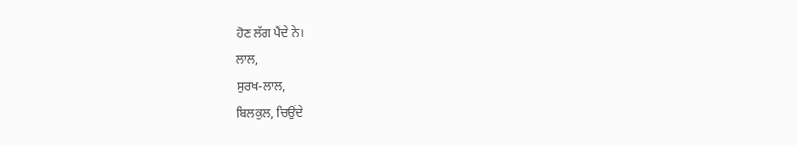ਹੋਣ ਲੱਗ ਪੈਂਦੇ ਨੇ।
ਲਾਲ,
ਸੁਰਖ-ਲਾਲ,
ਬਿਲਕੁਲ, ਚਿਉਂਦੇ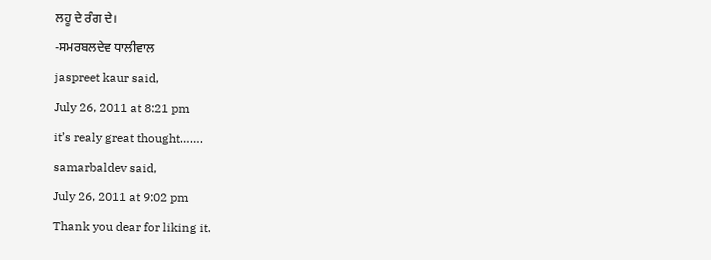ਲਹੂ ਦੇ ਰੰਗ ਦੇ।
-ਸਮਰਬਲਦੇਵ ਧਾਲੀਵਾਲ
jaspreet kaur said,
July 26, 2011 at 8:21 pm
it’s realy great thought…….
samarbaldev said,
July 26, 2011 at 9:02 pm
Thank you dear for liking it.